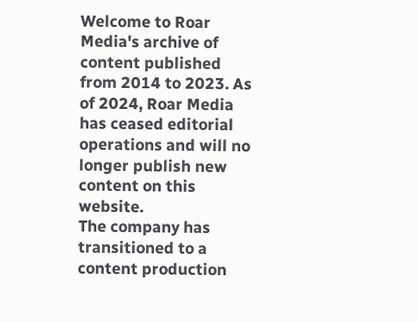Welcome to Roar Media's archive of content published from 2014 to 2023. As of 2024, Roar Media has ceased editorial operations and will no longer publish new content on this website.
The company has transitioned to a content production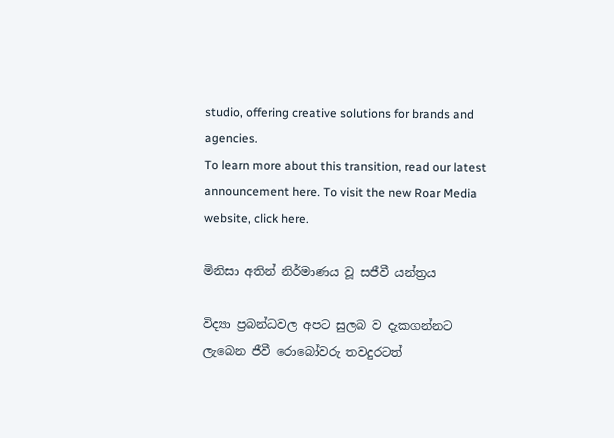studio, offering creative solutions for brands and agencies.
To learn more about this transition, read our latest announcement here. To visit the new Roar Media website, click here.

මිනිසා අතින් නිර්මාණය වූ සජීවී යන්ත්‍රය

විද්‍යා ප්‍රබන්ධවල අපට සුලබ ව දැකගන්නට ලැබෙන ජීවී රොබෝවරු තවදුරටත්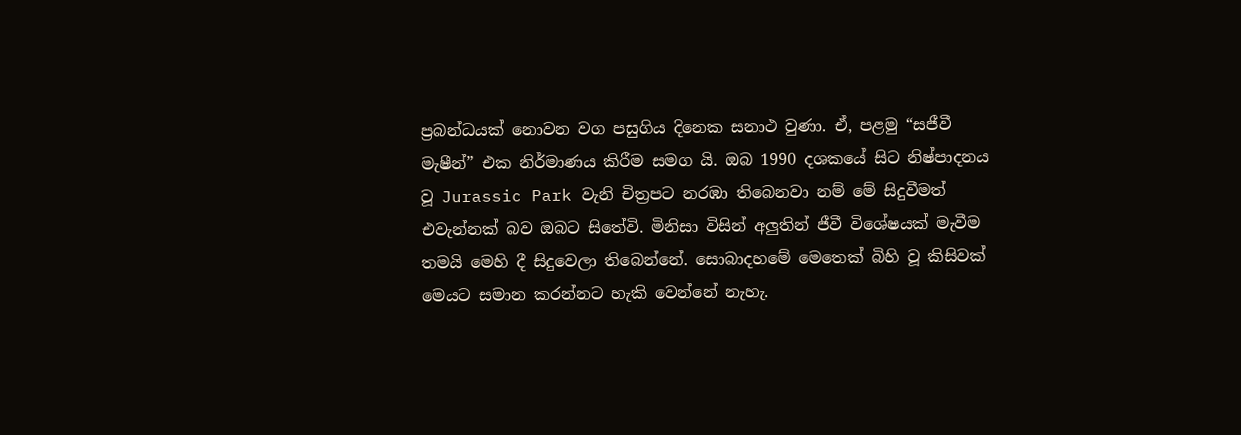ප්‍රබන්ධයක් නොවන වග පසුගිය දිනෙක සනාථ වුණා. ඒ, පළමු “සජීවී මැෂීන්” එක නිර්මාණය කිරීම සමග යි. ඔබ 1990 දශකයේ සිට නිෂ්පාදනය වූ Jurassic Park වැනි චිත්‍රපට නරඹා තිබෙනවා නම් මේ සිදුවීමත් එවැන්නක් බව ඔබට සිතේවි. මිනිසා විසින් අලුතින් ජීවී විශේෂයක් මැවීම තමයි මෙහි දී සිදුවෙලා තිබෙන්නේ. සොබාදහමේ මෙතෙක් බිහි වූ කිසිවක් මෙයට සමාන කරන්නට හැකි වෙන්නේ නැහැ.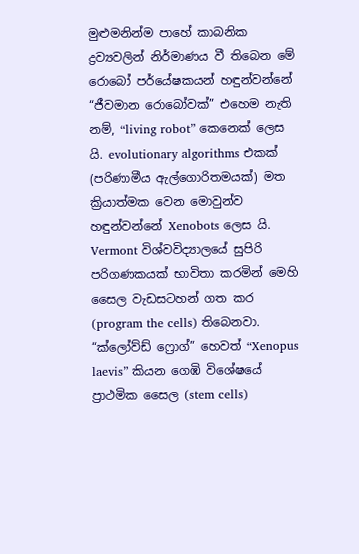මුළුමනින්ම පාහේ කාබනික ද්‍රව්‍යවලින් නිර්මාණය වී තිබෙන මේ රොබෝ පර්යේෂකයන් හඳුන්වන්නේ “ජීවමාන රොබෝවක්” එහෙම නැති නම්, “living robot” කෙනෙක් ලෙස යි. evolutionary algorithms එකක් (පරිණාමීය ඇල්ගොරිතමයක්) මත ක්‍රියාත්මක වෙන මොවුන්ව හඳුන්වන්නේ Xenobots ලෙස යි. Vermont විශ්වවිද්‍යාලයේ සුපිරි පරිගණකයක් භාවිතා කරමින් මෙහි සෛල වැඩසටහන් ගත කර (program the cells) තිබෙනවා. “ක්ලෝව්ඩ් ෆ්‍රොග්” හෙවත් “Xenopus laevis” කියන ගෙඹි විශේෂයේ ප්‍රාථමික සෛල (stem cells)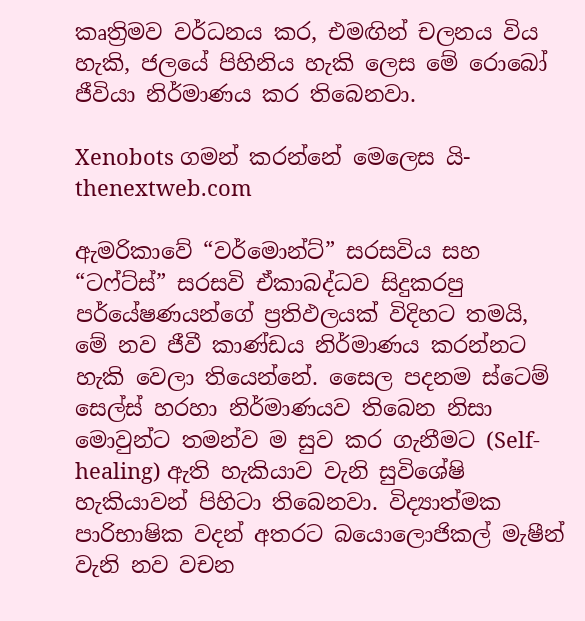කෘත්‍රිමව වර්ධනය කර, එමඟින් චලනය විය හැකි, ජලයේ පිහිනිය හැකි ලෙස මේ රොබෝ ජීවියා නිර්මාණය කර තිබෙනවා.

Xenobots ගමන් කරන්නේ මෙලෙස යි- thenextweb.com

ඇමරිකාවේ “වර්මොන්ට්” සරසවිය සහ “ටෆ්ට්ස්” සරසවි ඒකාබද්ධව සිදුකරපු පර්යේෂණයන්ගේ ප්‍රතිඵලයක් විදිහට තමයි, මේ නව ජීවී කාණ්ඩය නිර්මාණය කරන්නට හැකි වෙලා තියෙන්නේ. සෛල පදනම ස්ටෙම් සෙල්ස් හරහා නිර්මාණයව තිබෙන නිසා මොවුන්ට තමන්ව ම සුව කර ගැනීමට (Self-healing) ඇති හැකියාව වැනි සුවිශේෂි හැකියාවන් පිහිටා තිබෙනවා. විද්‍යාත්මක පාරිභාෂික වදන් අතරට බයොලොජිකල් මැෂීන් වැනි නව වචන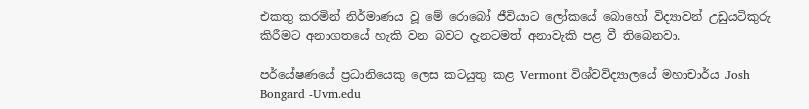එකතු කරමින් නිර්මාණය වූ මේ රොබෝ ජීවියාට ලෝකයේ බොහෝ විද්‍යාවන් උඩුයටිකුරු කිරීමට අනාගතයේ හැකි වන බවට දැනටමත් අනාවැකි පළ වී තිබෙනවා.

පර්යේෂණයේ ප්‍රධානියෙකු ලෙස කටයුතු කළ Vermont විශ්වවිද්‍යාලයේ මහාචාර්ය Josh Bongard -Uvm.edu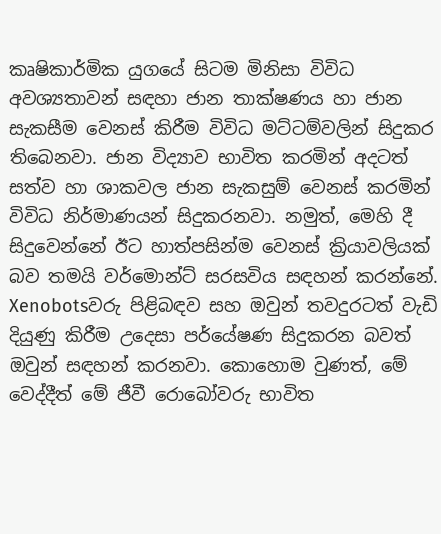කෘෂිකාර්මික යුගයේ සිටම මිනිසා විවිධ අවශ්‍යතාවන් සඳහා ජාන තාක්ෂණය හා ජාන සැකසීම වෙනස් කිරීම විවිධ මට්ටම්වලින් සිදුකර තිබෙනවා. ජාන විද්‍යාව භාවිත කරමින් අදටත් සත්ව හා ශාකවල ජාන සැකසුම් වෙනස් කරමින් විවිධ නිර්මාණයන් සිදුකරනවා. නමුත්, මෙහි දී සිදුවෙන්නේ ඊට හාත්පසින්ම වෙනස් ක්‍රියාවලියක් බව තමයි වර්මොන්ට් සරසවිය සඳහන් කරන්නේ. Xenobotsවරු පිළිබඳව සහ ඔවුන් තවදුරටත් වැඩි දියුණු කිරීම උදෙසා පර්යේෂණ සිදුකරන බවත් ඔවුන් සඳහන් කරනවා. කොහොම වුණත්, මේ වෙද්දීත් මේ ජීවී රොබෝවරු භාවිත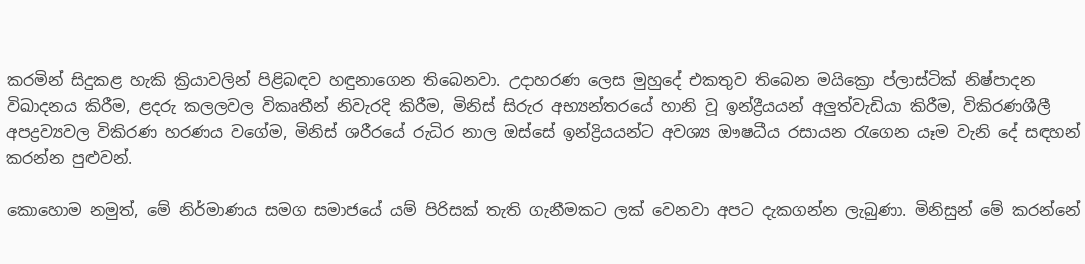කරමින් සිදුකළ හැකි ක්‍රියාවලින් පිළිබඳව හඳුනාගෙන තිබෙනවා. උදාහරණ ලෙස මුහුදේ එකතුව තිබෙන මයික්‍රො ප්ලාස්ටික් නිෂ්පාදන විඛාදනය කිරීම, ළදරු කලලවල විකෘතීන් නිවැරදි කිරීම, මිනිස් සිරුර අභ්‍යන්තරයේ හානි වූ ඉන්ද්‍රීයයන් අලුත්වැඩියා කිරීම, විකිරණශීලී අපද්‍රව්‍යවල විකිරණ හරණය වගේම, මිනිස් ශරීරයේ රුධිර නාල ඔස්සේ ඉන්ද්‍රියයන්ට අවශ්‍ය ඖෂධීය රසායන රැගෙන යෑම වැනි දේ සඳහන් කරන්න පුළුවන්.

කොහොම නමුත්, මේ නිර්මාණය සමග සමාජයේ යම් පිරිසක් තැති ගැනීමකට ලක් වෙනවා අපට දැකගන්න ලැබුණා. මිනිසුන් මේ කරන්නේ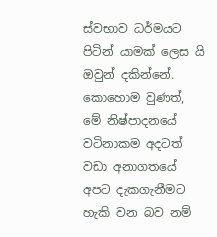ස්වභාව ධර්මයට පිටින් යාමක් ලෙස යි ඔවුන් දකින්නේ. කොහොම වුණත්, මේ නිෂ්පාදනයේ වටිනාකම අදටත් වඩා අනාගතයේ අපට දැකගැනීමට හැකි වන බව නම්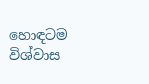හොඳටම විශ්වාස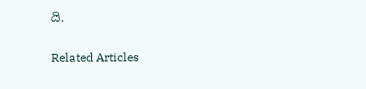යි.

Related Articles